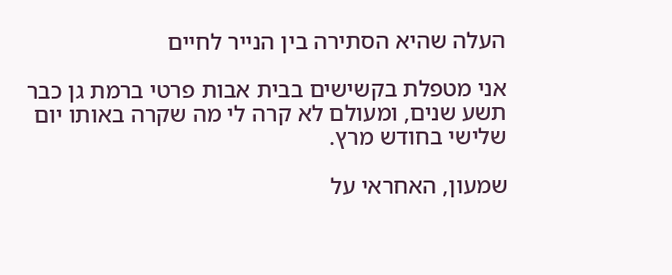העלה שהיא הסתירה בין הנייר לחיים

אני מטפלת בקשישים בבית אבות פרטי ברמת גן כבר תשע שנים, ומעולם לא קרה לי מה שקרה באותו יום שלישי בחודש מרץ.

שמעון, האחראי על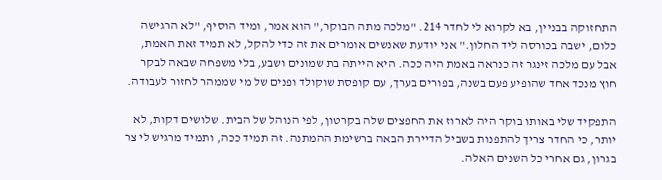התחזוקה בבניין, בא לקרוא לי לחדר 214. "מלכה מתה הבוקר," הוא אמר, ומיד הוסיף, "לא הרגישה כלום, ישבה בכורסה ליד החלון." אני יודעת שאנשים אומרים את זה כדי להקל, לא תמיד זאת האמת, אבל עם מלכה זינגר זה כנראה באמת היה ככה. היא הייתה בת שמונים ושבע, בלי משפחה שבאה לבקר חוץ מנכד אחד שהופיע פעם בשנה, בפורים בערך, עם קופסת שוקולד ופנים של מי שממהר לחזור לעבודה.

התפקיד שלי באותו בוקר היה לארוז את החפצים שלה בקרטון, לפי הנוהל של הבית. שלושים דקות, לא יותר, כי החדר צריך להתפנות בשביל הדיירת הבאה ברשימת ההמתנה. זה תמיד ככה, ותמיד מרגיש לי צר בגרון, גם אחרי כל השנים האלה.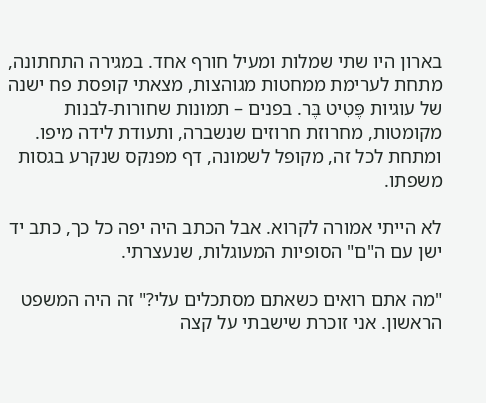בארון היו שתי שמלות ומעיל חורף אחד. במגירה התחתונה, מתחת לערימת ממחטות מגוהצות, מצאתי קופסת פח ישנה של עוגיות פֶּטִיט בֶּר. בפנים – תמונות שחורות-לבנות מקומטות, מחרוזת חרוזים שנשברה, ותעודת לידה מיפו. ומתחת לכל זה, מקופל לשמונה, דף מפנקס שנקרע בגסות משפתו.

לא הייתי אמורה לקרוא. אבל הכתב היה יפה כל כך, כתב יד ישן עם ה"ם" הסופיות המעוגלות, שנעצרתי.

"מה אתם רואים כשאתם מסתכלים עלי?" זה היה המשפט הראשון. אני זוכרת שישבתי על קצה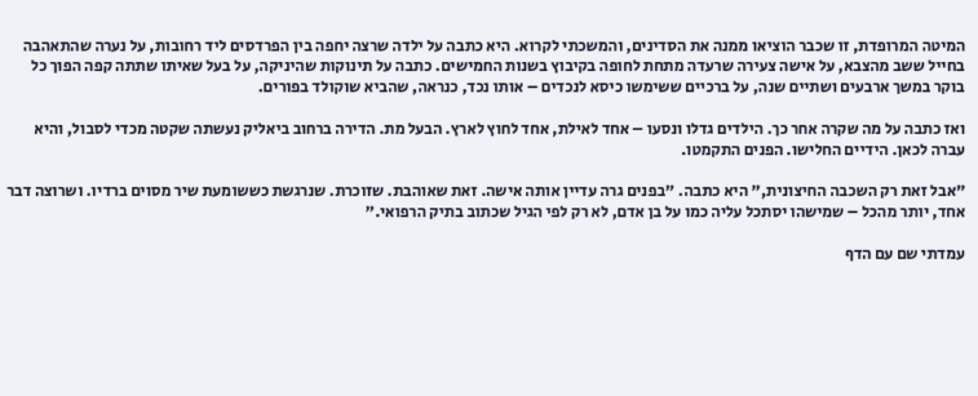המיטה המרופדת, זו שכבר הוציאו ממנה את הסדינים, והמשכתי לקרוא. היא כתבה על ילדה שרצה יחפה בין הפרדסים ליד רחובות, על נערה שהתאהבה בחייל ששב מהצבא, על אישה צעירה שרעדה מתחת לחופה בקיבוץ בשנות החמישים. כתבה על תינוקות שהיניקה, על בעל שאיתו שתתה קפה הפוך כל בוקר במשך ארבעים ושתיים שנה, על ברכיים ששימשו כיסא לנכדים – אותו נכד, כנראה, שהביא שוקולד בפורים.

ואז כתבה על מה שקרה אחר כך. הילדים גדלו ונסעו – אחד לאילת, אחד לחוץ לארץ. הבעל מת. הדירה ברחוב ביאליק נעשתה שקטה מכדי לסבול, והיא עברה לכאן. הידיים החלישו. הפנים התקמטו.

"אבל זאת רק השכבה החיצונית," היא כתבה. "בפנים גרה עדיין אותה אישה. זאת שאוהבת. שזוכרת. שנרגשת כששומעת שיר מסוים ברדיו. ושרוצה דבר אחד, יותר מהכל – שמישהו יסתכל עליה כמו על בן אדם, לא רק לפי הגיל שכתוב בתיק הרפואי."

עמדתי שם עם הדף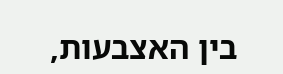בין האצבעות,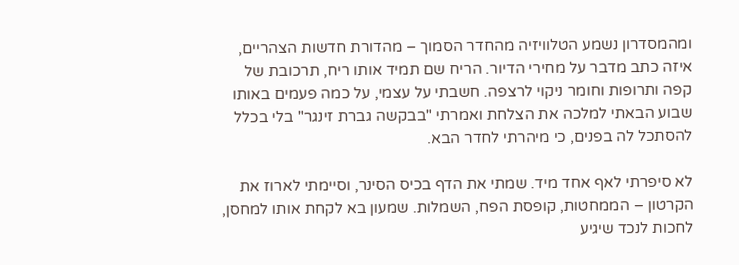ומהמסדרון נשמע הטלוויזיה מהחדר הסמוך – מהדורת חדשות הצהריים, איזה כתב מדבר על מחירי הדיור. הריח שם תמיד אותו ריח, תרכובת של קפה ותרופות וחומר ניקוי לרצפה. חשבתי על עצמי, על כמה פעמים באותו שבוע הבאתי למלכה את הצלחת ואמרתי "בבקשה גברת זינגר" בלי בכלל להסתכל לה בפנים, כי מיהרתי לחדר הבא.

לא סיפרתי לאף אחד מיד. שמתי את הדף בכיס הסינר, וסיימתי לארוז את הקרטון – הממחטות, קופסת הפח, השמלות. שמעון בא לקחת אותו למחסן, לחכות לנכד שיגיע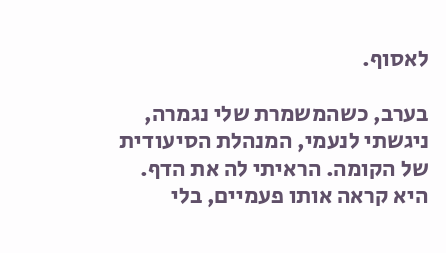לאסוף.

בערב, כשהמשמרת שלי נגמרה, ניגשתי לנעמי, המנהלת הסיעודית של הקומה. הראיתי לה את הדף. היא קראה אותו פעמיים, בלי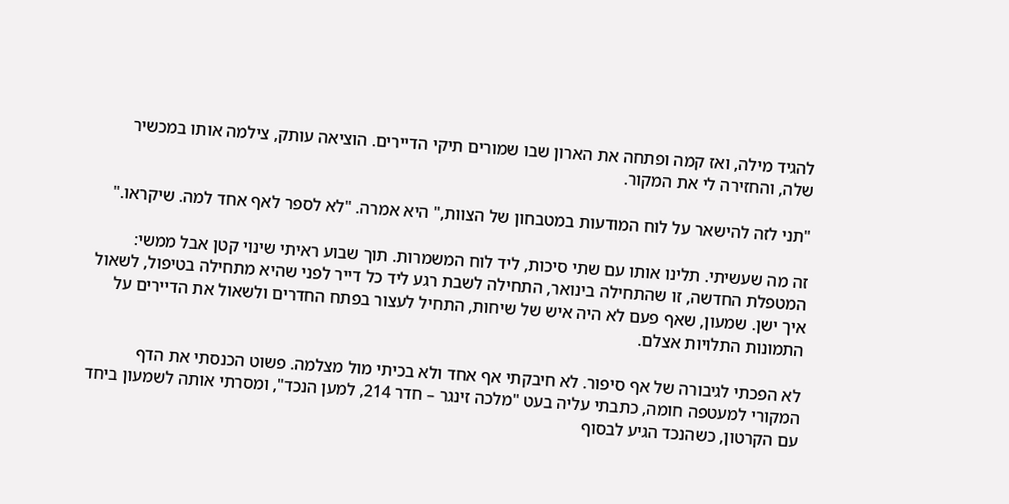להגיד מילה, ואז קמה ופתחה את הארון שבו שמורים תיקי הדיירים. הוציאה עותק, צילמה אותו במכשיר שלה, והחזירה לי את המקור.

"תני לזה להישאר על לוח המודעות במטבחון של הצוות," היא אמרה. "לא לספר לאף אחד למה. שיקראו."

זה מה שעשיתי. תלינו אותו עם שתי סיכות, ליד לוח המשמרות. תוך שבוע ראיתי שינוי קטן אבל ממשי: המטפלת החדשה, זו שהתחילה בינואר, התחילה לשבת רגע ליד כל דייר לפני שהיא מתחילה בטיפול, לשאול איך ישן. שמעון, שאף פעם לא היה איש של שיחות, התחיל לעצור בפתח החדרים ולשאול את הדיירים על התמונות התלויות אצלם.

לא הפכתי לגיבורה של אף סיפור. לא חיבקתי אף אחד ולא בכיתי מול מצלמה. פשוט הכנסתי את הדף המקורי למעטפה חומה, כתבתי עליה בעט "מלכה זינגר – חדר 214, למען הנכד", ומסרתי אותה לשמעון ביחד עם הקרטון, כשהנכד הגיע לבסוף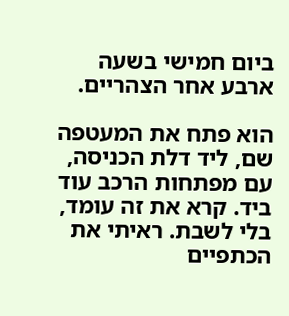ביום חמישי בשעה ארבע אחר הצהריים.

הוא פתח את המעטפה שם, ליד דלת הכניסה, עם מפתחות הרכב עוד ביד. קרא את זה עומד, בלי לשבת. ראיתי את הכתפיים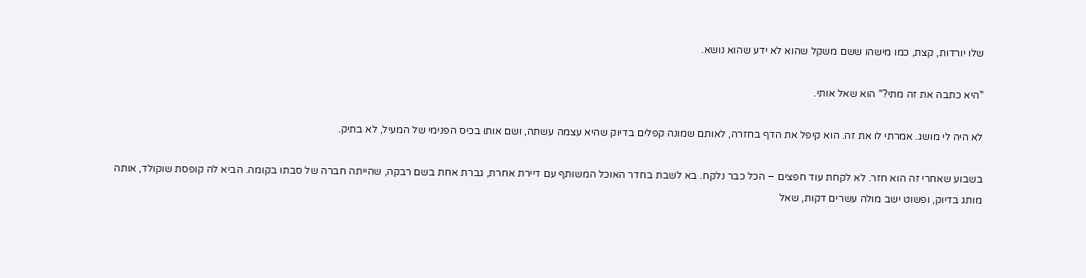שלו יורדות, קצת, כמו מישהו ששם משקל שהוא לא ידע שהוא נושא.

"היא כתבה את זה מתי?" הוא שאל אותי.

לא היה לי מושג. אמרתי לו את זה. הוא קיפל את הדף בחזרה, לאותם שמונה קפלים בדיוק שהיא עצמה עשתה, ושם אותו בכיס הפנימי של המעיל, לא בתיק.

בשבוע שאחרי זה הוא חזר. לא לקחת עוד חפצים – הכל כבר נלקח. בא לשבת בחדר האוכל המשותף עם דיירת אחרת, גברת אחת בשם רבקה, שהייתה חברה של סבתו בקומה. הביא לה קופסת שוקולד, אותה מותג בדיוק, ופשוט ישב מולה עשרים דקות, שאל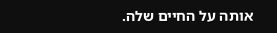אותה על החיים שלה.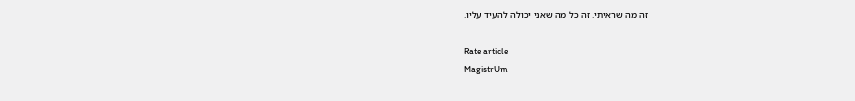זה מה שראיתי. זה כל מה שאני יכולה להעיד עליו.

Rate article
MagistrUm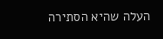העלה שהיא הסתירה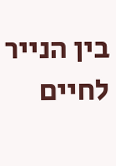בין הנייר לחיים